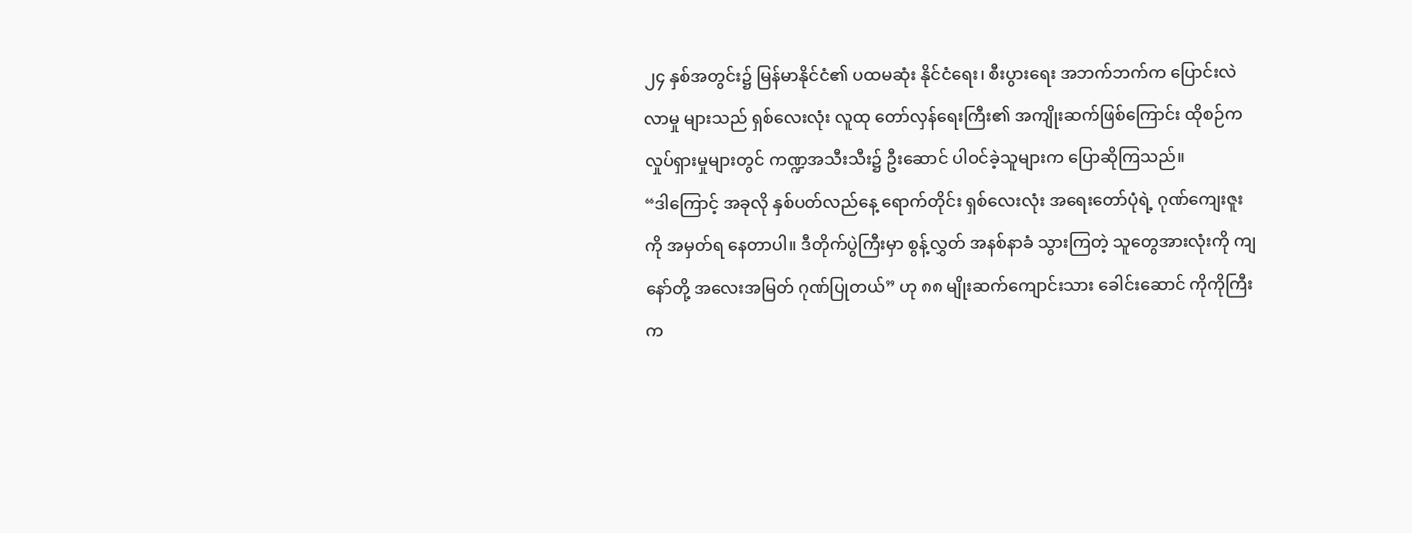၂၄ နှစ်အတွင်း၌ မြန်မာနိုင်ငံ၏ ပထမဆုံး နိုင်ငံရေး၊ စီးပွားရေး အဘက်ဘက်က ပြောင်းလဲလာမှု များသည် ရှစ်လေးလုံး လူထု တော်လှန်ရေးကြီး၏ အကျိုးဆက်ဖြစ်ကြောင်း ထိုစဉ်က လှုပ်ရှားမှုများတွင် ကဏ္ဍအသီးသီး၌ ဦးဆောင် ပါဝင်ခဲ့သူများက ပြောဆိုကြသည်။
“ဒါကြောင့် အခုလို နှစ်ပတ်လည်နေ့ ရောက်တိုင်း ရှစ်လေးလုံး အရေးတော်ပုံရဲ့ ဂုဏ်ကျေးဇူးကို အမှတ်ရ နေတာပါ။ ဒီတိုက်ပွဲကြီးမှာ စွန့်လွှတ် အနစ်နာခံ သွားကြတဲ့ သူတွေအားလုံးကို ကျနော်တို့ အလေးအမြတ် ဂုဏ်ပြုတယ်” ဟု ၈၈ မျိုးဆက်ကျောင်းသား ခေါင်းဆောင် ကိုကိုကြီးက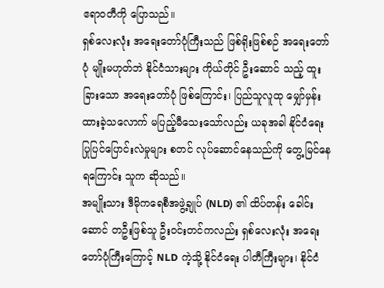ဧရာဝတီကို ပြောသည်။
ရှစ်လေးလုံး အရေးတော်ပုံကြီးသည် ဖြစ်ရိုးဖြစ်စဉ် အရေးတော်ပုံ မျိုးမဟုတ်ဘဲ နိုင်ငံသားများ ကိုယ်တိုင် ဦးဆောင် သည့် ထူးခြားသော အရေးတော်ပုံ ဖြစ်ကြောင်း၊ ပြည်သူလူထု မျှော်မှန်း ထားခဲ့သလောက် မပြည့်မီသေးသော်လည်း ယခုအခါ နိုင်ငံရေး ပြုပြင်ပြောင်းလဲမှုများ စတင် လုပ်ဆောင်နေသည်ကို တွေ့မြင်နေရကြောင်း သူက ဆိုသည်။
အမျိုးသား ဒီမိုကရေစီအဖွဲ့ချုပ် (NLD) ၏ ထိပ်တန်း ခေါင်းဆောင် တဦးဖြစ်သူ ဦးဝင်းတင်ကလည်း ရှစ်လေးလုံး အရေးတော်ပုံကြီးကြောင့် NLD ကဲ့သို့ နိုင်ငံရေး ပါတီကြီးများ၊ နိုင်ငံ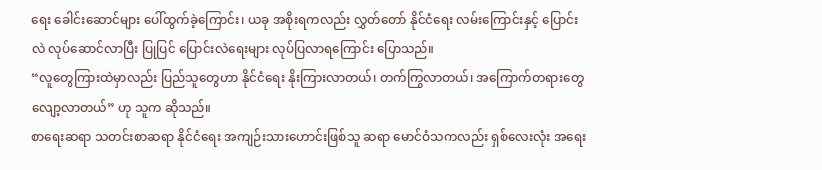ရေး ခေါင်းဆောင်များ ပေါ်ထွက်ခဲ့ကြောင်း၊ ယခု အစိုးရကလည်း လွှတ်တော် နိုင်ငံရေး လမ်းကြောင်းနှင့် ပြောင်းလဲ လုပ်ဆောင်လာပြီး ပြုပြင် ပြောင်းလဲရေးများ လုပ်ပြလာရကြောင်း ပြောသည်။
“လူတွေကြားထဲမှာလည်း ပြည်သူတွေဟာ နိုင်ငံရေး နိုးကြားလာတယ်၊ တက်ကြွလာတယ်၊ အကြောက်တရားတွေ လျော့လာတယ်” ဟု သူက ဆိုသည်။
စာရေးဆရာ သတင်းစာဆရာ နိုင်ငံရေး အကျဉ်းသားဟောင်းဖြစ်သူ ဆရာ မောင်ဝံသကလည်း ရှစ်လေးလုံး အရေး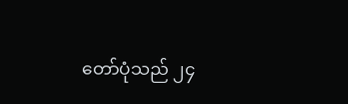တော်ပုံသည် ၂၄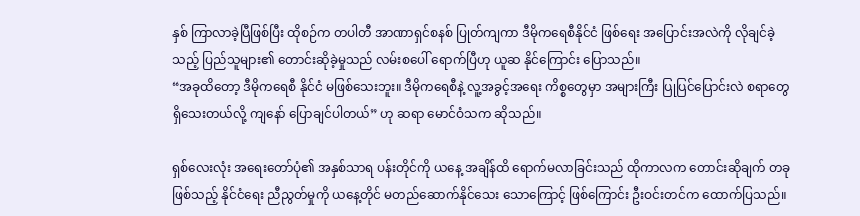နှစ် ကြာလာခဲ့ပြီဖြစ်ပြီး ထိုစဉ်က တပါတီ အာဏာရှင်စနစ် ပြုတ်ကျကာ ဒီမိုကရေစီနိုင်ငံ ဖြစ်ရေး အပြောင်းအလဲကို လိုချင်ခဲ့သည့် ပြည်သူများ၏ တောင်းဆိုခဲ့မှုသည် လမ်းစပေါ် ရောက်ပြီဟု ယူဆ နိုင်ကြောင်း ပြောသည်။
“အခုထိတော့ ဒီမိုကရေစီ နိုင်ငံ မဖြစ်သေးဘူး။ ဒီမိုကရေစီနဲ့ လူ့အခွင့်အရေး ကိစ္စတွေမှာ အများကြီး ပြုပြင်ပြောင်းလဲ စရာတွေ ရှိသေးတယ်လို့ ကျနော် ပြောချင်ပါတယ်” ဟု ဆရာ မောင်ဝံသက ဆိုသည်။

ရှစ်လေးလုံး အရေးတော်ပုံ၏ အနှစ်သာရ ပန်းတိုင်ကို ယနေ့ အချိန်ထိ ရောက်မလာခြင်းသည် ထိုကာလက တောင်းဆိုချက် တခု ဖြစ်သည့် နိုင်ငံရေး ညီညွတ်မှုကို ယနေ့တိုင် မတည်ဆောက်နိုင်သေး သောကြောင့် ဖြစ်ကြောင်း ဦးဝင်းတင်က ထောက်ပြသည်။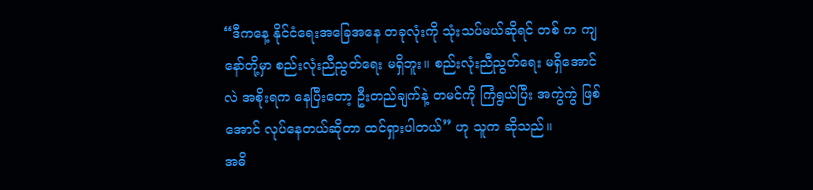“ဒီကနေ့ နိုင်ငံရေးအခြေအနေ တခုလုံးကို သုံးသပ်မယ်ဆိုရင် တစ် က ကျနော်တို့မှာ စည်းလုံးညီညွတ်ရေး မရှိဘူး။ စည်းလုံးညီညွတ်ရေး မရှိအောင်လဲ အစိုးရက နေပြီးတော့ ဦးတည်ချက်နဲ့ တမင်ကို ကြံရွယ်ပြီး အကွဲကွဲ ဖြစ်အောင် လုပ်နေတယ်ဆိုတာ ထင်ရှားပါတယ်” ဟု သူက ဆိုသည်။
အဓိ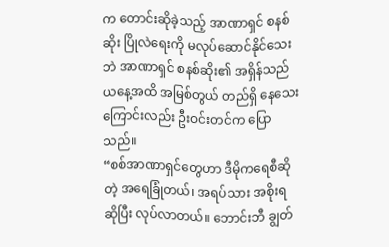က တောင်းဆိုခဲ့သည့် အာဏာရှင် စနစ်ဆိုး ပြိုလဲရေးကို မလုပ်ဆောင်နိုင်သေးဘဲ အာဏာရှင် စနစ်ဆိုး၏ အရှိန်သည် ယနေ့အထိ အမြစ်တွယ် တည်ရှိ နေသေးကြောင်းလည်း ဦးဝင်းတင်က ပြောသည်။
“စစ်အာဏာရှင်တွေဟာ ဒီမိုကရေစီဆိုတဲ့ အရေခြုံတယ်၊ အရပ်သား အစိုးရ ဆိုပြီး လုပ်လာတယ်။ ဘောင်းဘီ ချွတ်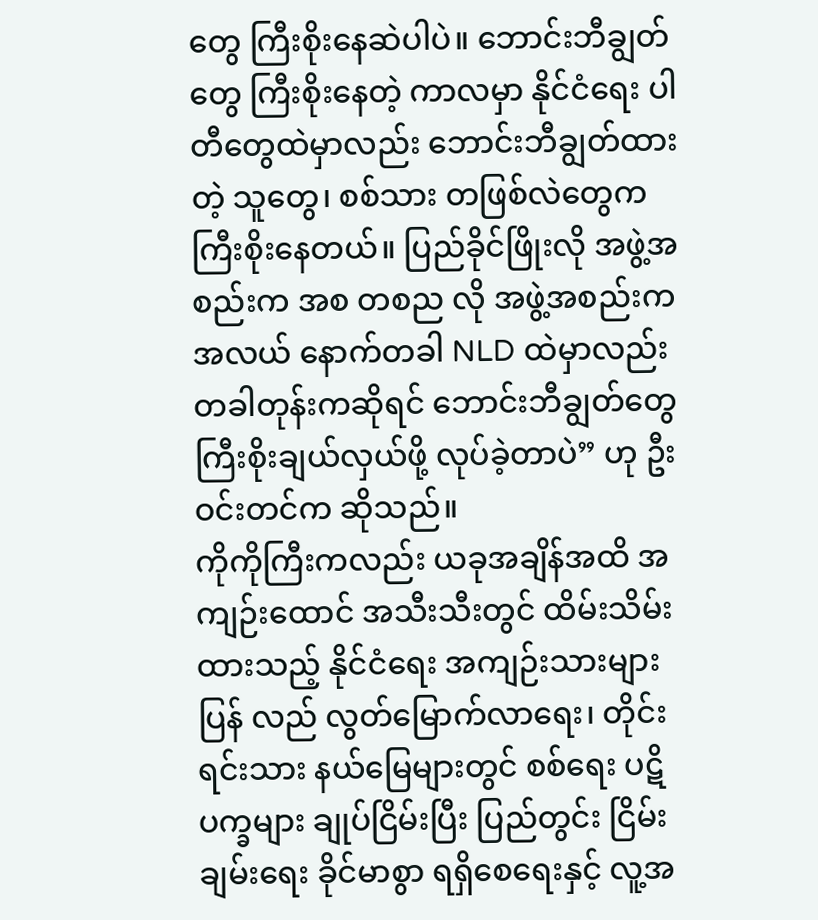တွေ ကြီးစိုးနေဆဲပါပဲ။ ဘောင်းဘီချွတ်တွေ ကြီးစိုးနေတဲ့ ကာလမှာ နိုင်ငံရေး ပါတီတွေထဲမှာလည်း ဘောင်းဘီချွတ်ထားတဲ့ သူတွေ၊ စစ်သား တဖြစ်လဲတွေက ကြီးစိုးနေတယ်။ ပြည်ခိုင်ဖြိုးလို အဖွဲ့အစည်းက အစ တစည လို အဖွဲ့အစည်းက အလယ် နောက်တခါ NLD ထဲမှာလည်း တခါတုန်းကဆိုရင် ဘောင်းဘီချွတ်တွေ ကြီးစိုးချယ်လှယ်ဖို့ လုပ်ခဲ့တာပဲ” ဟု ဦးဝင်းတင်က ဆိုသည်။
ကိုကိုကြီးကလည်း ယခုအချိန်အထိ အကျဉ်းထောင် အသီးသီးတွင် ထိမ်းသိမ်းထားသည့် နိုင်ငံရေး အကျဉ်းသားများ ပြန် လည် လွတ်မြောက်လာရေး၊ တိုင်းရင်းသား နယ်မြေများတွင် စစ်ရေး ပဋိပက္ခများ ချုပ်ငြိမ်းပြီး ပြည်တွင်း ငြိမ်းချမ်းရေး ခိုင်မာစွာ ရရှိစေရေးနှင့် လူ့အ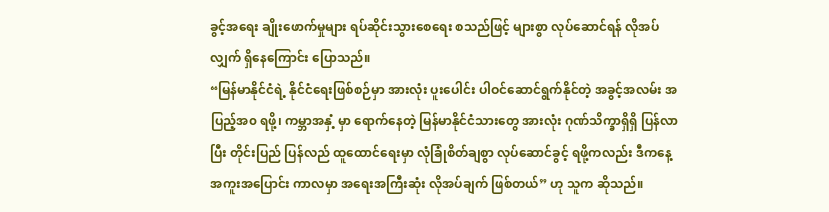ခွင့်အရေး ချိုးဖောက်မှုများ ရပ်ဆိုင်းသွားစေရေး စသည်ဖြင့် များစွာ လုပ်ဆောင်ရန် လိုအပ်လျှက် ရှိနေကြောင်း ပြောသည်။
“မြန်မာနိုင်ငံရဲ့ နိုင်ငံရေးဖြစ်စဉ်မှာ အားလုံး ပူးပေါင်း ပါဝင်ဆောင်ရွက်နိုင်တဲ့ အခွင့်အလမ်း အပြည့်အ၀ ရဖို့၊ ကမ္ဘာအနှံ့ မှာ ရောက်နေတဲ့ မြန်မာနိုင်ငံသားတွေ အားလုံး ဂုဏ်သိက္ခာရှိရှိ ပြန်လာပြီး တိုင်းပြည် ပြန်လည် ထူထောင်ရေးမှာ လုံခြုံစိတ်ချစွာ လုပ်ဆောင်ခွင့် ရဖို့ကလည်း ဒီကနေ့ အကူးအပြောင်း ကာလမှာ အရေးအကြီးဆုံး လိုအပ်ချက် ဖြစ်တယ်” ဟု သူက ဆိုသည်။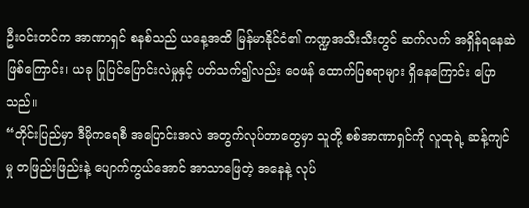ဦးဝင်းတင်က အာဏာရှင် စနစ်သည် ယနေ့အထိ မြန်မာနိုင်ငံ၏ ကဏ္ဍအသီးသီးတွင် ဆက်လက် အရှိန်ရနေဆဲ ဖြစ်ကြောင်း၊ ယခု ပြုပြင်ပြောင်းလဲမှုနှင့် ပတ်သက်၍လည်း ဝေဖန် ထောက်ပြစရာများ ရှိနေကြောင်း ပြောသည်။
“တိုင်းပြည်မှာ ဒီမိုကရေစီ အပြောင်းအလဲ အတွက်လုပ်တာတွေမှာ သူတို့ စစ်အာဏာရှင်ကို လူထုရဲ့ ဆန့်ကျင်မှု တဖြည်းဖြည်းနဲ့ ပျောက်ကွယ်အောင် အာသာဖြေတဲ့ အနေနဲ့ လုပ်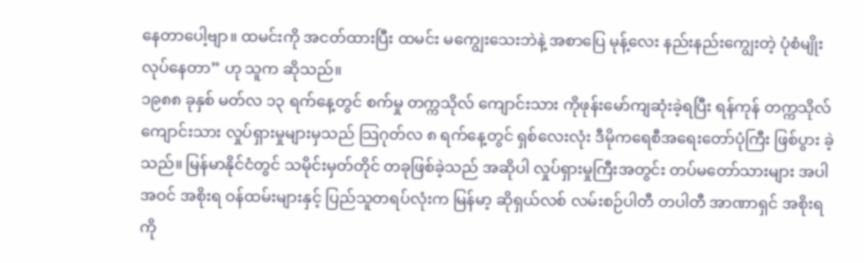နေတာပေါ့ဗျာ။ ထမင်းကို အငတ်ထားပြီး ထမင်း မကျွေးသေးဘဲနဲ့ အစာပြေ မုန့်လေး နည်းနည်းကျွေးတဲ့ ပုံစံမျိုး လုပ်နေတာ” ဟု သူက ဆိုသည်။
၁၉၈၈ ခုနှစ် မတ်လ ၁၃ ရက်နေ့တွင် စက်မှု တက္ကသိုလ် ကျောင်းသား ကိုဖုန်းမော်ကျဆုံးခဲ့ရပြီး ရန်ကုန် တက္ကသိုလ် ကျောင်းသား လှုပ်ရှားမှုများမှသည် သြဂုတ်လ ၈ ရက်နေ့တွင် ရှစ်လေးလုံး ဒီမိုကရေစီအရေးတော်ပုံကြီး ဖြစ်ပွား ခဲ့သည်။ မြန်မာနိုင်ငံတွင် သမိုင်းမှတ်တိုင် တခုဖြစ်ခဲ့သည် အဆိုပါ လှုပ်ရှားမှုကြီးအတွင်း တပ်မတော်သားများ အပါအဝင် အစိုးရ ဝန်ထမ်းများနှင့် ပြည်သူတရပ်လုံးက မြန်မာ့ ဆိုရှယ်လစ် လမ်းစဉ်ပါတီ တပါတီ အာဏာရှင် အစိုးရကို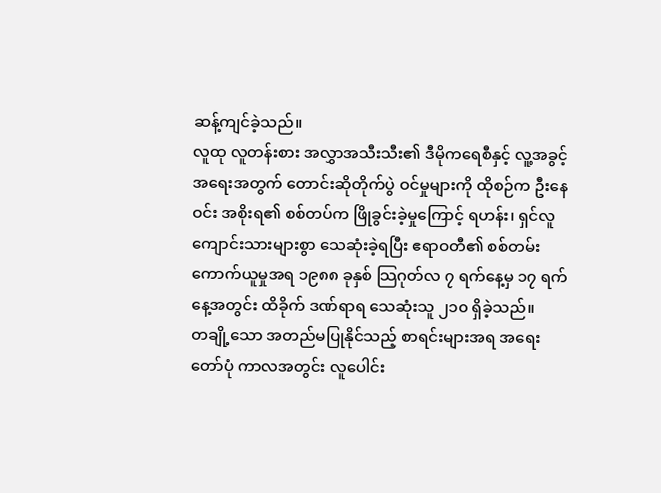ဆန့်ကျင်ခဲ့သည်။
လူထု လူတန်းစား အလွှာအသီးသီး၏ ဒီမိုကရေစီနှင့် လူ့အခွင့်အရေးအတွက် တောင်းဆိုတိုက်ပွဲ ဝင်မှုများကို ထိုစဉ်က ဦးနေဝင်း အစိုးရ၏ စစ်တပ်က ဖြိုခွင်းခဲ့မှုကြောင့် ရဟန်း၊ ရှင်လူ ကျောင်းသားများစွာ သေဆုံးခဲ့ရပြီး ဧရာဝတီ၏ စစ်တမ်း ကောက်ယူမှုအရ ၁၉၈၈ ခုနှစ် သြဂုတ်လ ၇ ရက်နေ့မှ ၁၇ ရက်နေ့အတွင်း ထိခိုက် ဒဏ်ရာရ သေဆုံးသူ ၂၁၀ ရှိခဲ့သည်။
တချို့သော အတည်မပြုနိုင်သည့် စာရင်းများအရ အရေးတော်ပုံ ကာလအတွင်း လူပေါင်း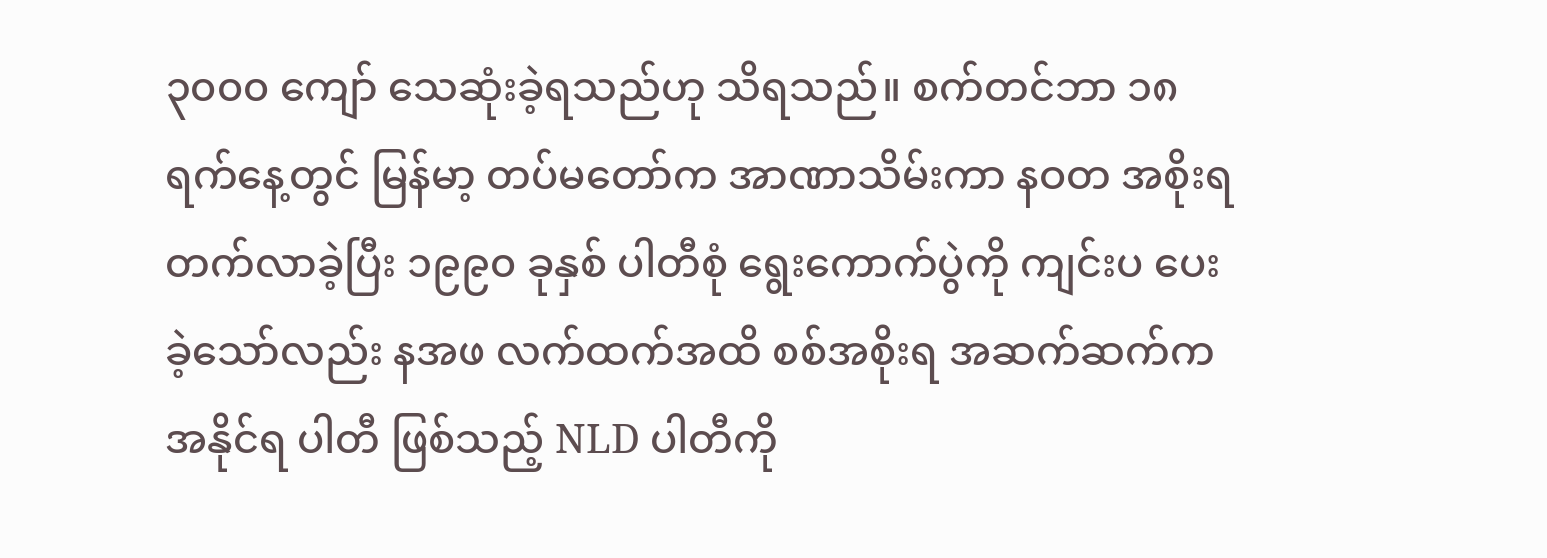၃၀၀၀ ကျော် သေဆုံးခဲ့ရသည်ဟု သိရသည်။ စက်တင်ဘာ ၁၈ ရက်နေ့တွင် မြန်မာ့ တပ်မတော်က အာဏာသိမ်းကာ နဝတ အစိုးရ တက်လာခဲ့ပြီး ၁၉၉၀ ခုနှစ် ပါတီစုံ ရွေးကောက်ပွဲကို ကျင်းပ ပေးခဲ့သော်လည်း နအဖ လက်ထက်အထိ စစ်အစိုးရ အဆက်ဆက်က အနိုင်ရ ပါတီ ဖြစ်သည့် NLD ပါတီကို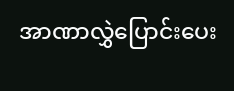အာဏာလွှဲပြောင်းပေး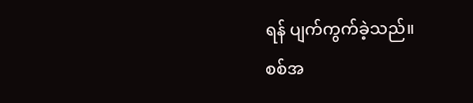ရန် ပျက်ကွက်ခဲ့သည်။
စစ်အ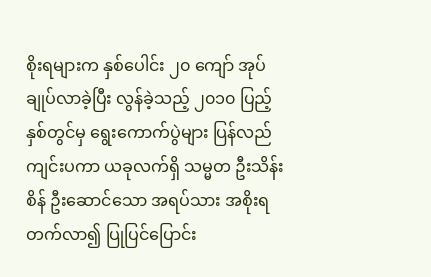စိုးရများက နှစ်ပေါင်း ၂၀ ကျော် အုပ်ချုပ်လာခဲ့ပြီး လွန်ခဲ့သည့် ၂၀၁၀ ပြည့်နှစ်တွင်မှ ရွေးကောက်ပွဲများ ပြန်လည် ကျင်းပကာ ယခုလက်ရှိ သမ္မတ ဦးသိန်းစိန် ဦးဆောင်သော အရပ်သား အစိုးရ တက်လာ၍ ပြုပြင်ပြောင်း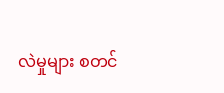လဲမှုများ စတင်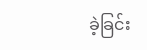ခဲ့ခြင်း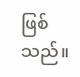ဖြစ်သည်။